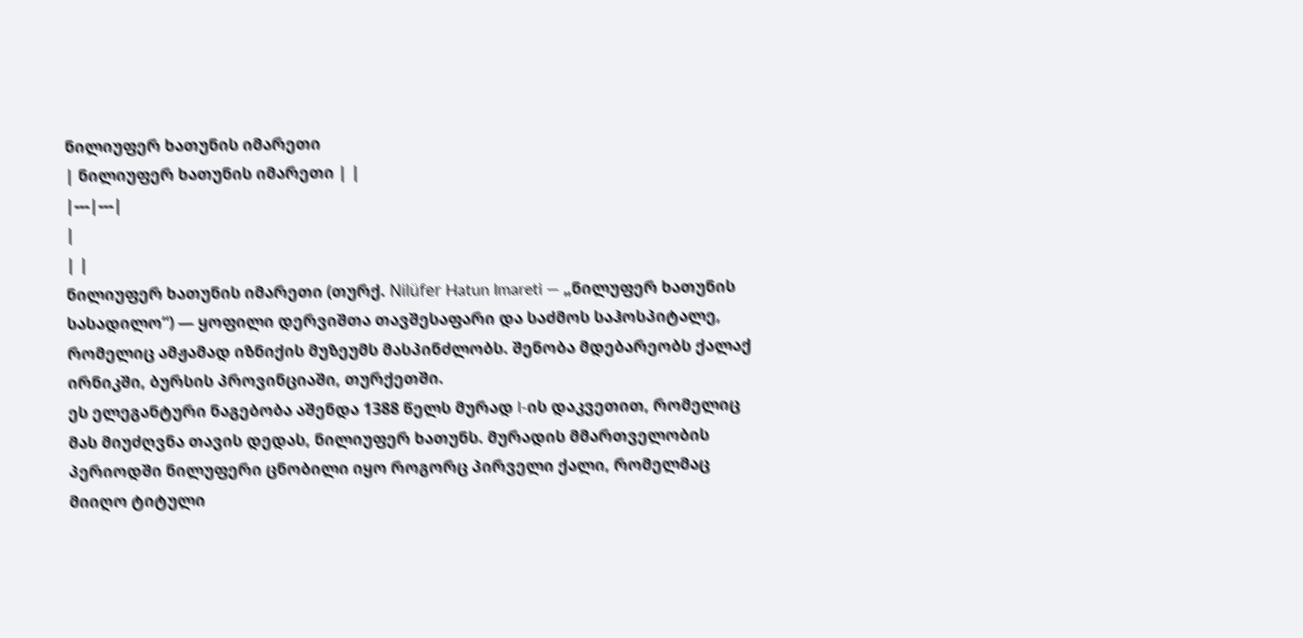ნილიუფერ ხათუნის იმარეთი
| ნილიუფერ ხათუნის იმარეთი | |
|---|---|
|
| |
ნილიუფერ ხათუნის იმარეთი (თურქ. Nilüfer Hatun Imareti — „ნილუფერ ხათუნის სასადილო“) — ყოფილი დერვიშთა თავშესაფარი და საძმოს საჰოსპიტალე, რომელიც ამჟამად იზნიქის მუზეუმს მასპინძლობს. შენობა მდებარეობს ქალაქ ირნიკში, ბურსის პროვინციაში, თურქეთში.
ეს ელეგანტური ნაგებობა აშენდა 1388 წელს მურად I-ის დაკვეთით, რომელიც მას მიუძღვნა თავის დედას, ნილიუფერ ხათუნს. მურადის მმართველობის პერიოდში ნილუფერი ცნობილი იყო როგორც პირველი ქალი, რომელმაც მიიღო ტიტული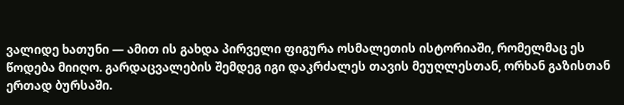ვალიდე ხათუნი — ამით ის გახდა პირველი ფიგურა ოსმალეთის ისტორიაში, რომელმაც ეს წოდება მიიღო. გარდაცვალების შემდეგ იგი დაკრძალეს თავის მეუღლესთან, ორხან გაზისთან ერთად ბურსაში.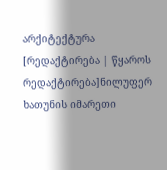არქიტექტურა
[რედაქტირება | წყაროს რედაქტირება]ნილუფერ ხათუნის იმარეთი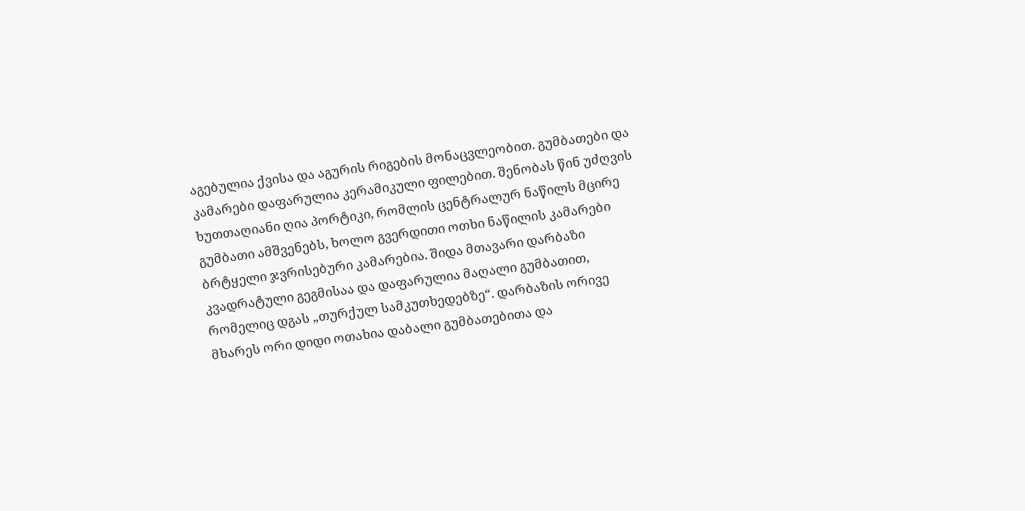აგებულია ქვისა და აგურის რიგების მონაცვლეობით. გუმბათები და კამარები დაფარულია კერამიკული ფილებით. შენობას წინ უძღვის ხუთთაღიანი ღია პორტიკი, რომლის ცენტრალურ ნაწილს მცირე გუმბათი ამშვენებს, ხოლო გვერდითი ოთხი ნაწილის კამარები ბრტყელი ჯვრისებური კამარებია. შიდა მთავარი დარბაზი კვადრატული გეგმისაა და დაფარულია მაღალი გუმბათით, რომელიც დგას „თურქულ სამკუთხედებზე“. დარბაზის ორივე მხარეს ორი დიდი ოთახია დაბალი გუმბათებითა და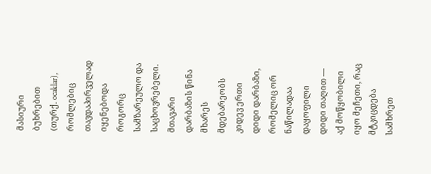მასიური ბუხრებით (თურქ. ocaklar), რომლებიც თავდაპირველად იყენებოდა როგორც სამზარეულო და საცხოვრებელი. მთავარი დარბაზის წინა მხარეს მდებარეობს კიდევ ერთი დიდი დარბაზი, რომელიც ორ ნაწილადაა დაყოფილი დიდი თაღით — აქ მოწყობილი იყო მეჩეთი, რაც მტკიცდება სამხრეთ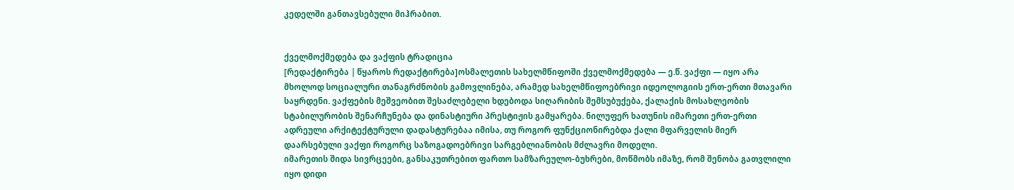კედელში განთავსებული მიჰრაბით.


ქველმოქმედება და ვაქფის ტრადიცია
[რედაქტირება | წყაროს რედაქტირება]ოსმალეთის სახელმწიფოში ქველმოქმედება — ე.წ. ვაქფი — იყო არა მხოლოდ სოციალური თანაგრძნობის გამოვლინება, არამედ სახელმწიფოებრივი იდეოლოგიის ერთ-ერთი მთავარი საყრდენი. ვაქფების მეშვეობით შესაძლებელი ხდებოდა სიღარიბის შემსუბუქება, ქალაქის მოსახლეობის სტაბილურობის შენარჩუნება და დინასტიური პრესტიჟის გამყარება. ნილუფერ ხათუნის იმარეთი ერთ-ერთი ადრეული არქიტექტურული დადასტურებაა იმისა, თუ როგორ ფუნქციონირებდა ქალი მფარველის მიერ დაარსებული ვაქფი როგორც საზოგადოებრივი სარგებლიანობის მძლავრი მოდელი.
იმარეთის შიდა სივრცეები, განსაკუთრებით ფართო სამზარეულო-ბუხრები, მოწმობს იმაზე, რომ შენობა გათვლილი იყო დიდი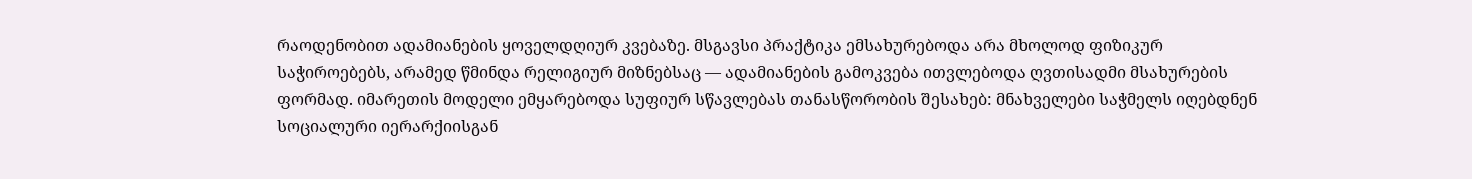რაოდენობით ადამიანების ყოველდღიურ კვებაზე. მსგავსი პრაქტიკა ემსახურებოდა არა მხოლოდ ფიზიკურ საჭიროებებს, არამედ წმინდა რელიგიურ მიზნებსაც — ადამიანების გამოკვება ითვლებოდა ღვთისადმი მსახურების ფორმად. იმარეთის მოდელი ემყარებოდა სუფიურ სწავლებას თანასწორობის შესახებ: მნახველები საჭმელს იღებდნენ სოციალური იერარქიისგან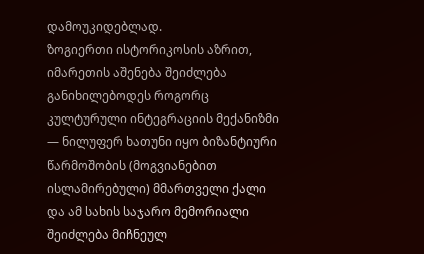დამოუკიდებლად.
ზოგიერთი ისტორიკოსის აზრით, იმარეთის აშენება შეიძლება განიხილებოდეს როგორც კულტურული ინტეგრაციის მექანიზმი — ნილუფერ ხათუნი იყო ბიზანტიური წარმოშობის (მოგვიანებით ისლამირებული) მმართველი ქალი და ამ სახის საჯარო მემორიალი შეიძლება მიჩნეულ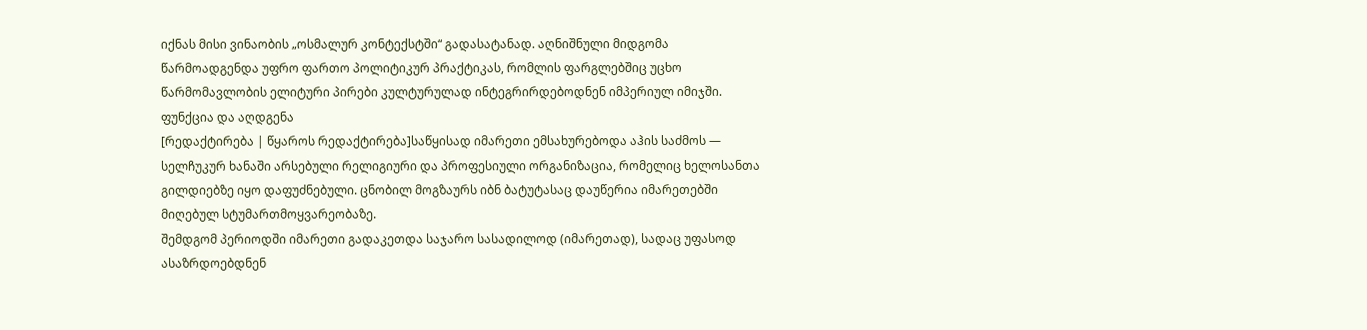იქნას მისი ვინაობის „ოსმალურ კონტექსტში“ გადასატანად. აღნიშნული მიდგომა წარმოადგენდა უფრო ფართო პოლიტიკურ პრაქტიკას, რომლის ფარგლებშიც უცხო წარმომავლობის ელიტური პირები კულტურულად ინტეგრირდებოდნენ იმპერიულ იმიჯში.
ფუნქცია და აღდგენა
[რედაქტირება | წყაროს რედაქტირება]საწყისად იმარეთი ემსახურებოდა აჰის საძმოს — სელჩუკურ ხანაში არსებული რელიგიური და პროფესიული ორგანიზაცია, რომელიც ხელოსანთა გილდიებზე იყო დაფუძნებული. ცნობილ მოგზაურს იბნ ბატუტასაც დაუწერია იმარეთებში მიღებულ სტუმართმოყვარეობაზე.
შემდგომ პერიოდში იმარეთი გადაკეთდა საჯარო სასადილოდ (იმარეთად), სადაც უფასოდ ასაზრდოებდნენ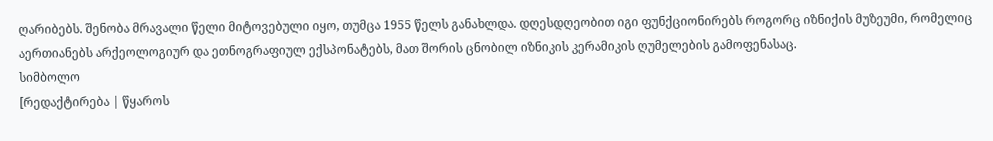ღარიბებს. შენობა მრავალი წელი მიტოვებული იყო, თუმცა 1955 წელს განახლდა. დღესდღეობით იგი ფუნქციონირებს როგორც იზნიქის მუზეუმი, რომელიც აერთიანებს არქეოლოგიურ და ეთნოგრაფიულ ექსპონატებს, მათ შორის ცნობილ იზნიკის კერამიკის ღუმელების გამოფენასაც.
სიმბოლო
[რედაქტირება | წყაროს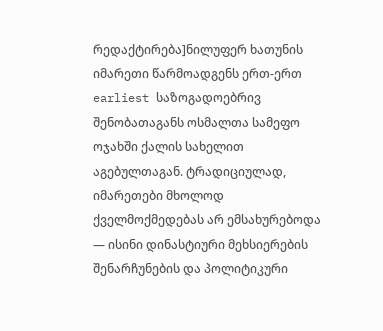რედაქტირება]ნილუფერ ხათუნის იმარეთი წარმოადგენს ერთ-ერთ earliest საზოგადოებრივ შენობათაგანს ოსმალთა სამეფო ოჯახში ქალის სახელით აგებულთაგან. ტრადიციულად, იმარეთები მხოლოდ ქველმოქმედებას არ ემსახურებოდა — ისინი დინასტიური მეხსიერების შენარჩუნების და პოლიტიკური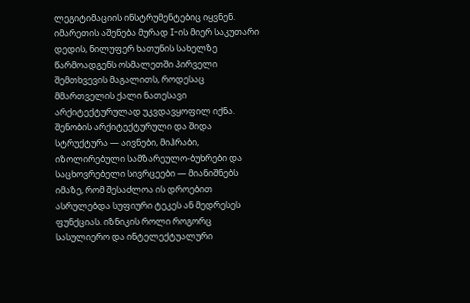ლეგიტიმაციის ინსტრუმენტებიც იყვნენ. იმარეთის აშენება მურად I-ის მიერ საკუთარი დედის, ნილუფერ ხათუნის სახელზე წარმოადგენს ოსმალეთში პირველი შემთხვევის მაგალითს, როდესაც მმართველის ქალი ნათესავი არქიტექტურულად უკვდავყოფილ იქნა.
შენობის არქიტექტურული და შიდა სტრუქტურა — აივნები, მიჰრაბი, იზოლირებული სამზარეულო-ბუხრები და საცხოვრებელი სივრცეები — მიანიშნებს იმაზე, რომ შესაძლოა ის დროებით ასრულებდა სუფიური ტეკეს ან მედრესეს ფუნქციას. იზნიკის როლი როგორც სასულიერო და ინტელექტუალური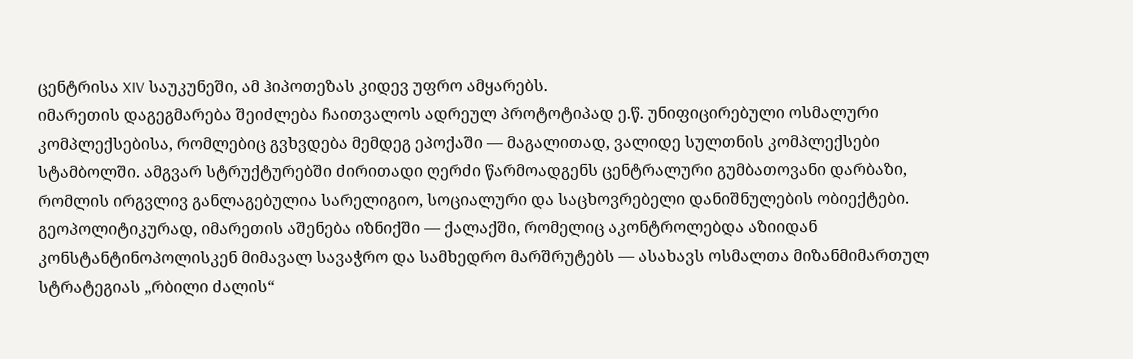ცენტრისა XIV საუკუნეში, ამ ჰიპოთეზას კიდევ უფრო ამყარებს.
იმარეთის დაგეგმარება შეიძლება ჩაითვალოს ადრეულ პროტოტიპად ე.წ. უნიფიცირებული ოსმალური კომპლექსებისა, რომლებიც გვხვდება მემდეგ ეპოქაში — მაგალითად, ვალიდე სულთნის კომპლექსები სტამბოლში. ამგვარ სტრუქტურებში ძირითადი ღერძი წარმოადგენს ცენტრალური გუმბათოვანი დარბაზი, რომლის ირგვლივ განლაგებულია სარელიგიო, სოციალური და საცხოვრებელი დანიშნულების ობიექტები.
გეოპოლიტიკურად, იმარეთის აშენება იზნიქში — ქალაქში, რომელიც აკონტროლებდა აზიიდან კონსტანტინოპოლისკენ მიმავალ სავაჭრო და სამხედრო მარშრუტებს — ასახავს ოსმალთა მიზანმიმართულ სტრატეგიას „რბილი ძალის“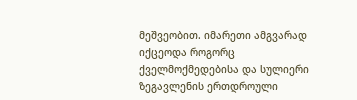მეშვეობით. იმარეთი ამგვარად იქცეოდა როგორც ქველმოქმედებისა და სულიერი ზეგავლენის ერთდროული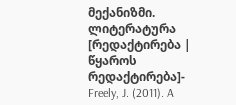მექანიზმი.
ლიტერატურა
[რედაქტირება | წყაროს რედაქტირება]- Freely, J. (2011). A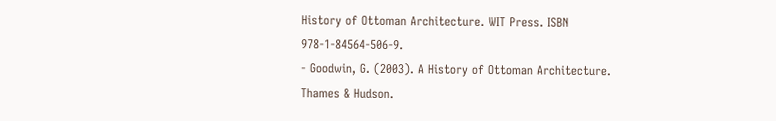History of Ottoman Architecture. WIT Press. ISBN 978-1-84564-506-9.
- Goodwin, G. (2003). A History of Ottoman Architecture. Thames & Hudson.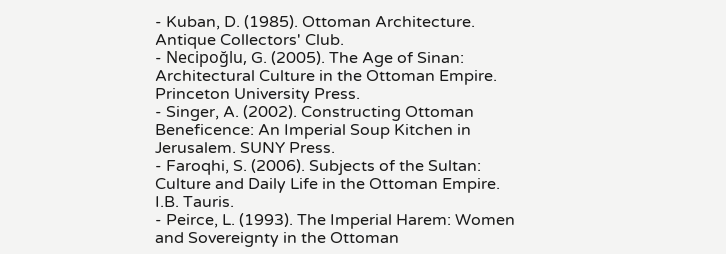- Kuban, D. (1985). Ottoman Architecture. Antique Collectors' Club.
- Necipoğlu, G. (2005). The Age of Sinan: Architectural Culture in the Ottoman Empire. Princeton University Press.
- Singer, A. (2002). Constructing Ottoman Beneficence: An Imperial Soup Kitchen in Jerusalem. SUNY Press.
- Faroqhi, S. (2006). Subjects of the Sultan: Culture and Daily Life in the Ottoman Empire. I.B. Tauris.
- Peirce, L. (1993). The Imperial Harem: Women and Sovereignty in the Ottoman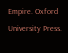Empire. Oxford University Press.